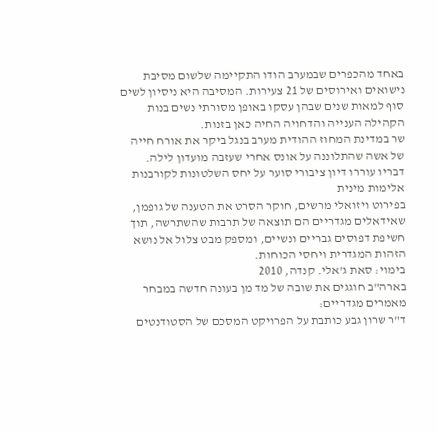באחד מהכפרים שבמערב הודו התקיימה שלשום מסיבת נישואים ואירוסים של 21 צעירות. המסיבה היא ניסיון לשים סוף למאות שנים שבהן עסקו באופן מסורתי נשים בנות הקהילה הענייה והדחויה החיה כאן בזנות.
שר במדינת המחוז ההודית מערב בנגל ביקר את אורח חייה של אשה שהתלוננה על אונס אחרי שעזבה מועדון לילה. דבריו עוררו דיון ציבורי סוער על יחס השלטונות לקורבנות אלימות מינית
בפירוט ויזואלי מרשים, חוקר הסרט את הטענה של גופמן, שאידאלים מגדריים הם תוצאה של תרבות שהשתרשה, תוך חשיפת דפוסים גבריים ונשיים, ומספק מבט צלול אל נושא הזהות המגדרית ויחסי הכוחות.
בימוי: סאת ג'אלי. קנדה, 2010
בארה"ב חוגגים את שובה של מד מן בעונה חדשה במבחר מאמרים מגדריים:
ד"ר שרון גבע כותבת על הפרויקט המסכם של הסטודנטים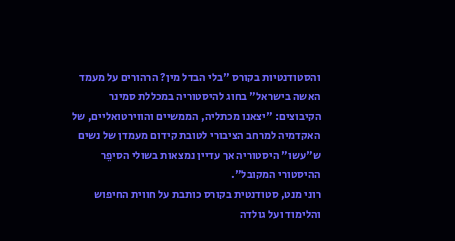והסטודנטיות בקורס "בלי הבדל מין? הרהורים על מעמד האשה בישראל" בחוג להיסטוריה במכללת סמינר הקיבוצים: "יצאנו מכתליה, הממשיים והווירטואליים, של האקדמיה למרחב הציבורי לטובת קידום מעמדן של נשים ש"עשו" היסטוריה אך עדיין נמצאות בשולי הסיפֵר ההיסטורי המקובל".
רוני מנט, סטודנטית בקורס כותבת על חווית החיפוש והלימוד ועל גולדה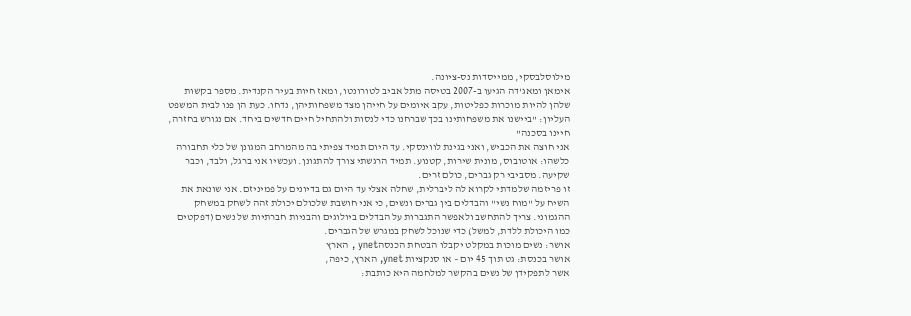מילוסלבסקי, ממייסדות נס-ציונה.
אימאן ומאג'דה הגיעו ב-2007 בטיסה מתל אביב לטורונטו, ומאז חיות בעיר הקנדית. מספר בקשות שלהן להיות מוכרות כפליטות, עקב איומים על חייהן מצד משפחותיהן, נדחו. כעת הן פנו לבית המשפט העליון: "ביישנו את משפחותינו בכך שברחנו כדי לנסות ולהתחיל חיים חדשים ביחד. אם נגורש בחזרה, חיינו בסכנה"
אני חוצה את הכביש, ואני בגינת לווינסקי. עד היום תמיד צפיתי בה מהמרחב המגונן של כלי תחבורה כלשהו: אוטובוס, מונית שירות, קטנוע. תמיד הרגשתי צורך להתגונן. ועכשיו אני ברגל, ולבד, וכבר שקיעה. מסביבי רק גברים, כולם זרים.
זו פריזמה שלמדתי לקרוא לה ליברלית, שחלה אצלי עד היום גם בדיונים על פמיניזם. אני שונאת את השיח על "מוח נשי" והבדלים בין גברים ונשים, כי אני חושבת שלכולם יכולת זהה לשחק במשחק ההגמוני. צריך להתחשב ולאפשר התגברות על הבדלים ביולוגים והבניות חברתיות של נשים (דפקטים כמו היכולת ללדת, למשל) כדי שנוכל לשחק במגרש של הגברים.
אושר: נשים מוכות במקלט יקבלו הבטחת הכנסהynet , הארץ
אושר בכנסת: גט תוך 45 יום – או סנקציות ynet, הארץ, כיפה,
אשר לתפקידן של נשים בהקשר למלחמה היא כותבת: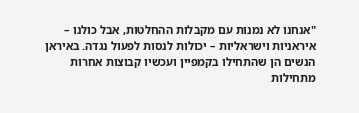"אנחנו לא נמנות עם מקבלות ההחלטות, אבל כולנו – איראניות וישראליות – יכולות לנסות לפעול נגדה. באיראן הנשים הן שהתחילו בקמפיין ועכשיו קבוצות אחרות מתחילות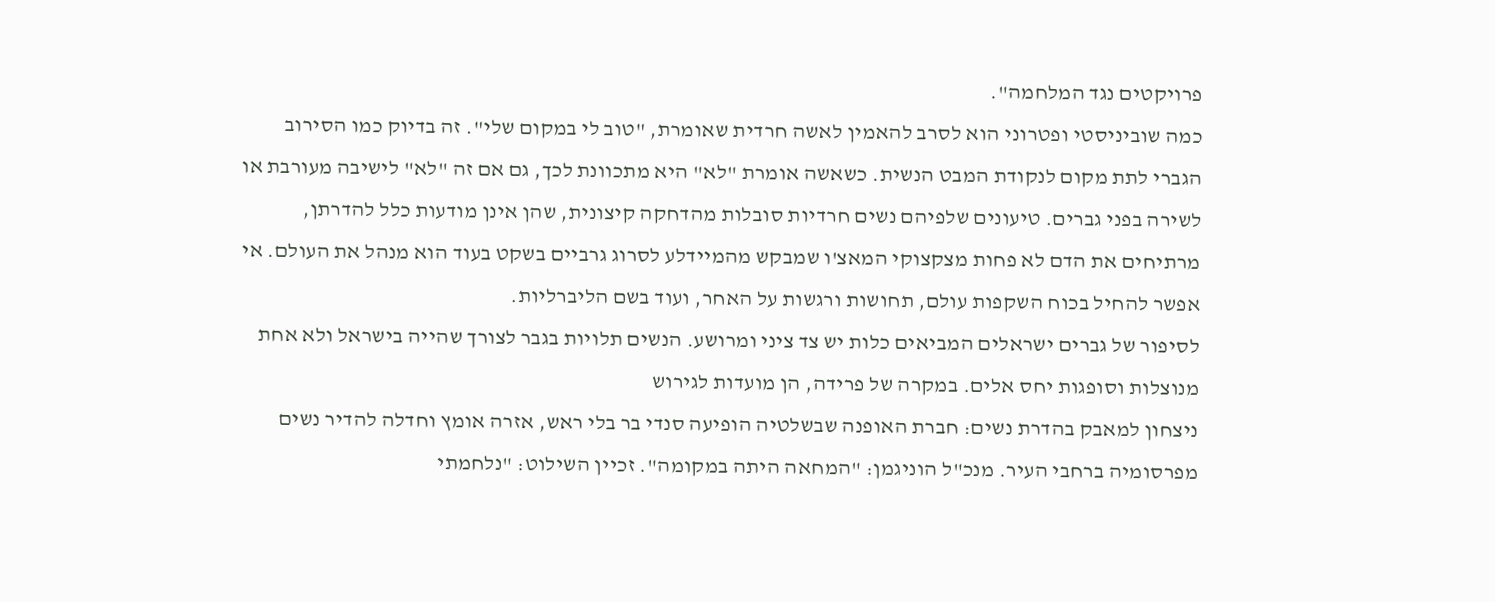פרויקטים נגד המלחמה".
כמה שוביניסטי ופטרוני הוא לסרב להאמין לאשה חרדית שאומרת, "טוב לי במקום שלי". זה בדיוק כמו הסירוב הגברי לתת מקום לנקודת המבט הנשית. כשאשה אומרת "לא" היא מתכוונת לכך, גם אם זה "לא" לישיבה מעורבת או לשירה בפני גברים. טיעונים שלפיהם נשים חרדיות סובלות מהדחקה קיצונית, שהן אינן מודעות כלל להדרתן, מרתיחים את הדם לא פחות מצקצוקי המאצ'ו שמבקש מהמיידלע לסרוג גרביים בשקט בעוד הוא מנהל את העולם. אי אפשר להחיל בכוח השקפות עולם, תחושות ורגשות על האחר, ועוד בשם הליברליות.
לסיפור של גברים ישראלים המביאים כלות יש צד ציני ומרושע. הנשים תלויות בגבר לצורך שהייה בישראל ולא אחת מנוצלות וסופגות יחס אלים. במקרה של פרידה, הן מועדות לגירוש
ניצחון למאבק בהדרת נשים: חברת האופנה שבשלטיה הופיעה סנדי בר בלי ראש, אזרה אומץ וחדלה להדיר נשים מפרסומיה ברחבי העיר. מנכ"ל הוניגמן: "המחאה היתה במקומה". זכיין השילוט: "נלחמתי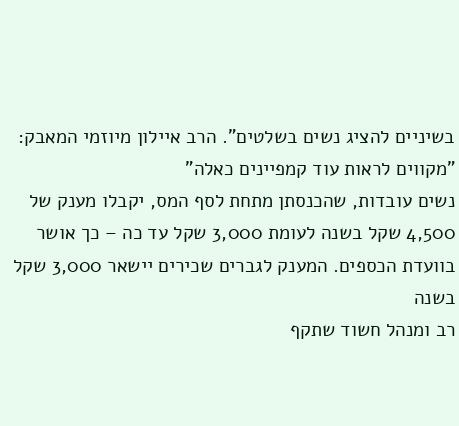בשיניים להציג נשים בשלטים". הרב איילון מיוזמי המאבק: "מקווים לראות עוד קמפיינים כאלה"
נשים עובדות, שהכנסתן מתחת לסף המס, יקבלו מענק של 4,500 שקל בשנה לעומת 3,000 שקל עד כה – כך אושר בוועדת הכספים. המענק לגברים שכירים יישאר 3,000 שקל בשנה
רב ומנהל חשוד שתקף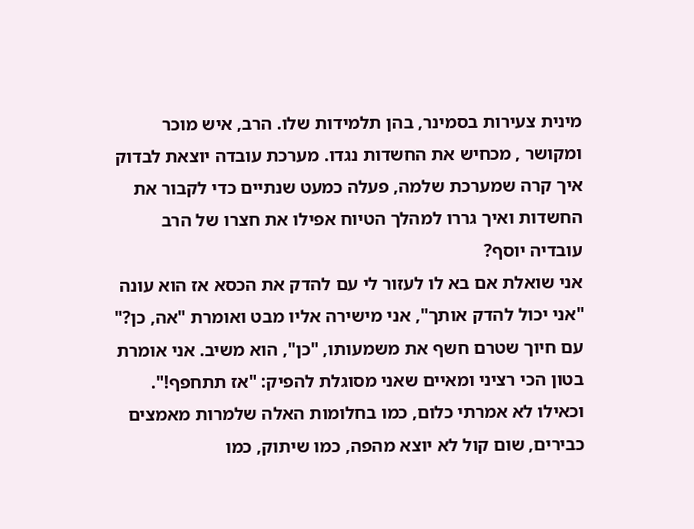מינית צעירות בסמינר, בהן תלמידות שלו. הרב, איש מוכר ומקושר , מכחיש את החשדות נגדו. מערכת עובדה יוצאת לבדוק איך קרה שמערכת שלמה, פעלה כמעט שנתיים כדי לקבור את החשדות ואיך גררו למהלך הטיוח אפילו את חצרו של הרב עובדיה יוסף?
אני שואלת אם בא לו לעזור לי עם להדק את הכסא אז הוא עונה "אני יכול להדק אותך", אני מישירה אליו מבט ואומרת "אה, כן?" עם חיוך שטרם חשף את משמעותו, "כן", הוא משיב. אני אומרת בטון הכי רציני ומאיים שאני מסוגלת להפיק: "אז תתחפף!". וכאילו לא אמרתי כלום, כמו בחלומות האלה שלמרות מאמצים כבירים, שום קול לא יוצא מהפה, כמו שיתוק, כמו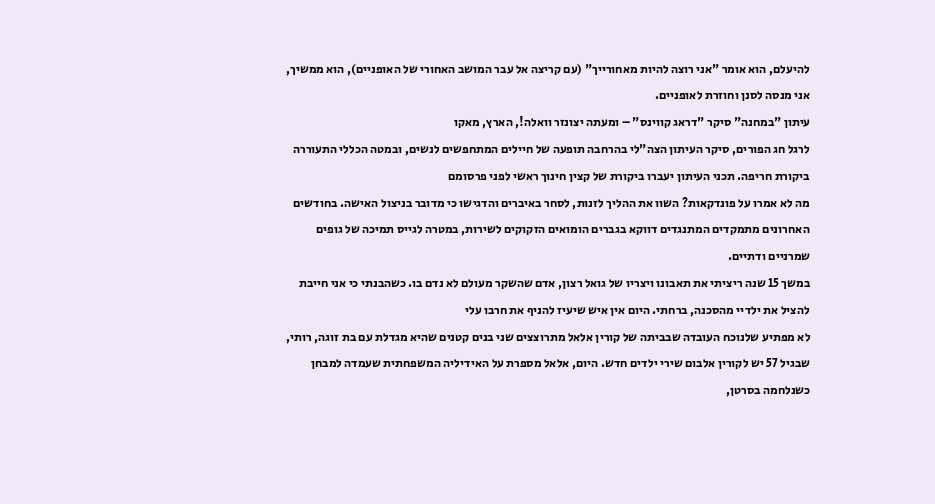להיעלם, הוא אומר "אני רוצה להיות מאחורייך" (עם קריצה אל עבר המושב האחורי של האופניים), הוא ממשיך, אני מנסה לסנן וחוזרת לאופניים.
עיתון "במחנה" סיקר "דראג קווינס" – ומעתה יצונזר וואלה!, הארץ, מאקו
לרגל חג הפורים, סיקר העיתון הצה"לי בהרחבה תופעה של חיילים המתחפשים לנשים, ובמטה הכללי התעוררה ביקורת חריפה. תכני העיתון יעברו ביקורת של קצין חינוך ראשי לפני פרסומם
מה לא אמרו על פונדקאות? השוו את ההליך לזנות, לסחר באיברים והדגישו כי מדובר בניצול האישה. בחודשים האחרונים מתמקדים המתנגדים דווקא בגברים הומואים הזקוקים לשירות, במטרה לגייס תמיכה של גופים שמרניים ודתיים.
במשך 15 שנה ריציתי את תאבונו ויצריו של גואל רצון, אדם שהשקר מעולם לא נדם בו. כשהבנתי כי אני חייבת להציל את ילדיי מהסכנה, ברחתי. היום אין איש שיעיז להניף את חרבו עלי
לא מפתיע שלנוכח העובדה שבביתה של קורין אלאל מתרוצצים שני בנים קטנים שהיא מגדלת עם בת זוגה, רותי, שבגיל 57 יש לקורין אלבום שירי ילדים חדש. היום, אלאל מספרת על האידיליה המשפחתית שעמדה למבחן כשנלחמה בסרטן,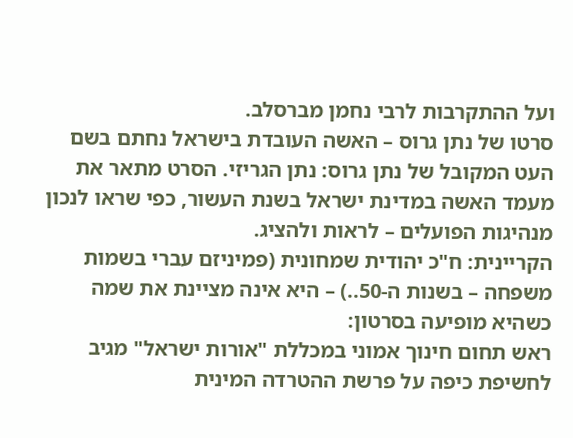ועל ההתקרבות לרבי נחמן מברסלב.
סרטו של נתן גרוס – האשה העובדת בישראל נחתם בשם העט המקובל של נתן גרוס: נתן הגריזי. הסרט מתאר את מעמד האשה במדינת ישראל בשנת העשור, כפי שראו לנכון מנהיגות הפועלים – לראות ולהציג.
הקריינית: ח"כ יהודית שמחונית (פמיניזם עברי בשמות משפחה – בשנות ה-50..) – היא אינה מציינת את שמה כשהיא מופיעה בסרטון:
ראש תחום חינוך אמוני במכללת "אורות ישראל" מגיב לחשיפת כיפה על פרשת ההטרדה המינית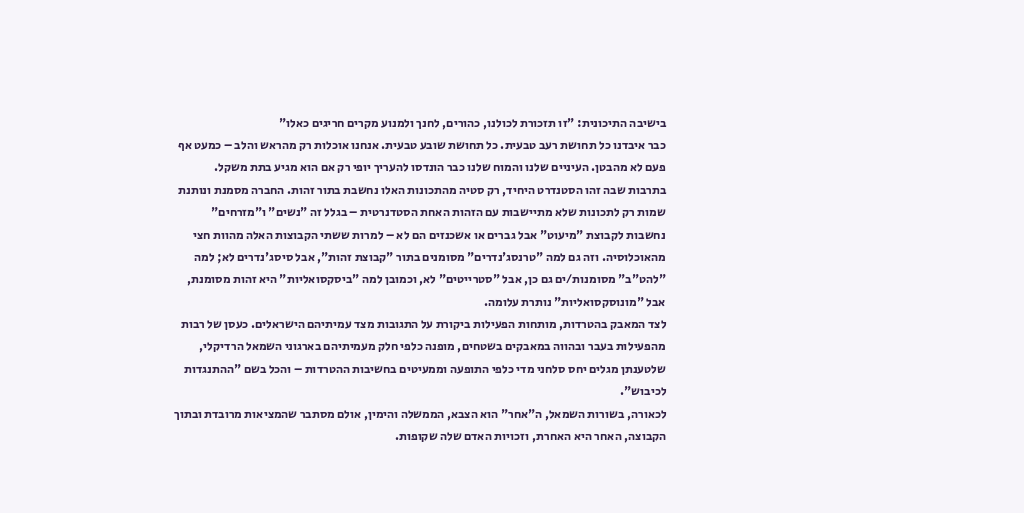בישיבה התיכונית: "זו תזכורת לכולנו, כהורים, לחנך ולמנוע מקרים חריגים כאלו"
כבר איבדנו כל תחושת רעב טבעית. כל תחושת שובע טבעית. אנחנו אוכלות רק מהראש והלב – כמעט אף פעם לא מהבטן. העיניים שלנו והמוח שלנו כבר הונדסו להעריך יופי רק אם הוא מגיע בתת משקל.
בתרבות שבה זהו הסטנדרט היחיד, רק סטיה מהתכונות האלו נחשבת בתור זהות. החברה מסמנת ונותנת שמות רק לתכונות שלא מתיישבות עם הזהות האחת הסטדנרטית – בגלל זה "נשים" ו"מזרחים" נחשבות לקבוצת "מיעוט" אבל גברים או אשכנזים הם לא – למרות ששתי הקבוצות האלה מהוות חצי מהאוכלוסיה. וזה גם למה "טרנסג'נדרים" מסומנים בתור "קבוצת זהות", אבל סיסג'נדרים לא; למה "להט"ב" מסומנות/ים גם כן, אבל "סטרייטים" לא, וכמובן למה "ביסקסואליות" היא זהות מסומנת, אבל "מונוסקסואליות" נותרת עלומה.
לצד המאבק בהטרדות, מותחות הפעילות ביקורת על התגובות מצד עמיתיהם הישראלים. כעסן של רבות מהפעילות בעבר ובהווה במאבקים בשטחים, מופנה כלפי חלק מעמיתיהם בארגוני השמאל הרדיקלי, שלטענתן מגלים יחס סלחני מדי כלפי התופעה וממעיטים בחשיבות ההטרדות – והכל בשם "ההתנגדות לכיבוש".
לכאורה, בשורות השמאל, ה"אחר" הוא הצבא, הממשלה והימין, אולם מסתבר שהמציאות מרובדת ובתוך הקבוצה, האחר היא האחרת, וזכויות האדם שלה שקופות.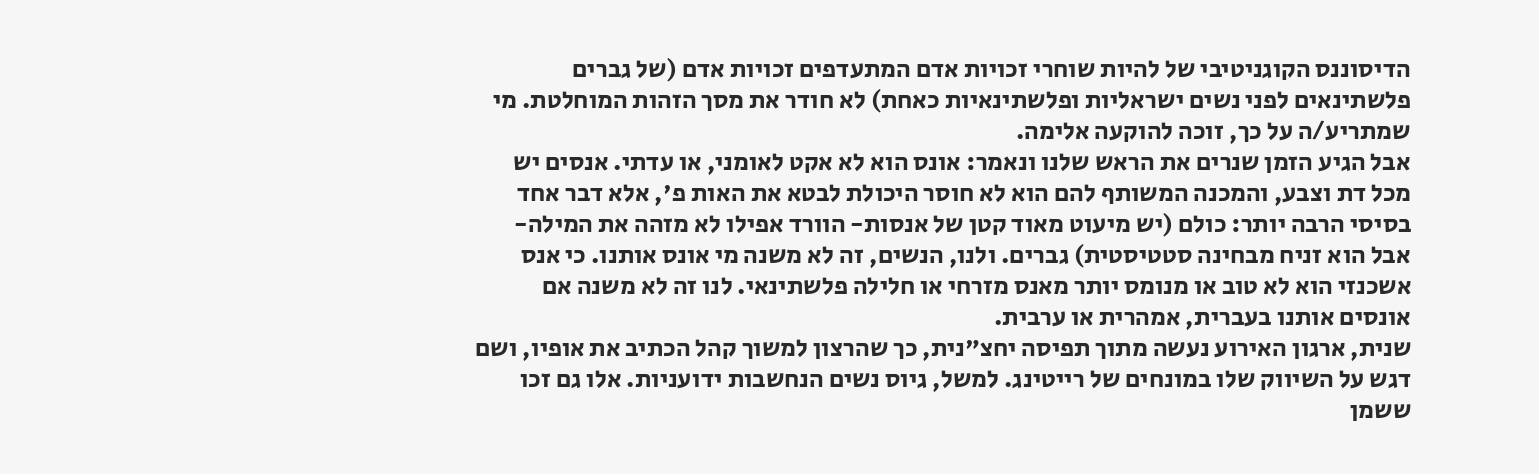הדיסוננס הקוגניטיבי של להיות שוחרי זכויות אדם המתעדפים זכויות אדם (של גברים פלשתינאים לפני נשים ישראליות ופלשתינאיות כאחת) לא חודר את מסך הזהות המוחלטת. מי שמתריע/ה על כך, זוכה להוקעה אלימה.
אבל הגיע הזמן שנרים את הראש שלנו ונאמר: אונס הוא לא אקט לאומני, או עדתי. אנסים יש מכל דת וצבע, והמכנה המשותף להם הוא לא חוסר היכולת לבטא את האות פ', אלא דבר אחד בסיסי הרבה יותר: כולם (יש מיעוט מאוד קטן של אנסות- הוורד אפילו לא מזהה את המילה- אבל הוא זניח מבחינה סטטיסטית) גברים. ולנו, הנשים, זה לא משנה מי אונס אותנו. כי אנס אשכנזי הוא לא טוב או מנומס יותר מאנס מזרחי או חלילה פלשתינאי. לנו זה לא משנה אם אונסים אותנו בעברית, אמהרית או ערבית.
שנית, ארגון האירוע נעשה מתוך תפיסה יחצ"נית, כך שהרצון למשוך קהל הכתיב את אופיו, ושם דגש על השיווק שלו במונחים של רייטינג. למשל, גיוס נשים הנחשבות ידועניות. אלו גם זכו ששמן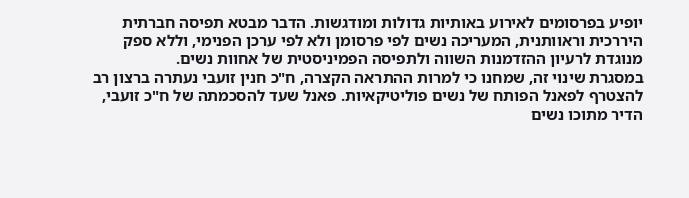יופיע בפרסומים לאירוע באותיות גדולות ומודגשות. הדבר מבטא תפיסה חברתית היררכית וראוותנית, המעריכה נשים לפי פרסומן ולא לפי ערכן הפנימי, וללא ספק מנוגדת לרעיון ההזדמנות השווה ולתפיסה הפמיניסטית של אחוות נשים.
במסגרת שינוי זה, שמחנו כי למרות ההתראה הקצרה, ח"כ חנין זועבי נעתרה ברצון רב להצטרף לפאנל הפותח של נשים פוליטיקאיות. פאנל שעד להסכמתה של ח"כ זועבי, הדיר מתוכו נשים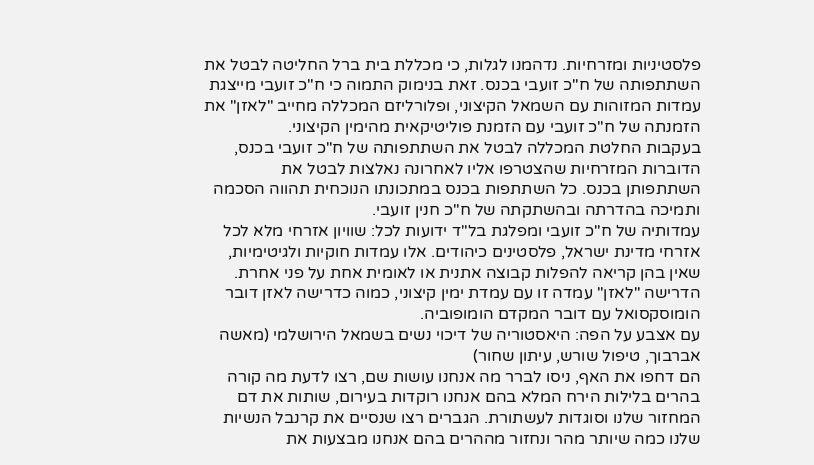פלסטיניות ומזרחיות. נדהמנו לגלות, כי מכללת בית ברל החליטה לבטל את השתתפותה של ח"כ זועבי בכנס. זאת בנימוק התמוה כי ח"כ זועבי מייצגת עמדות המזוהות עם השמאל הקיצוני, ופלורליזם המכללה מחייב "לאזן" את הזמנתה של ח"כ זועבי עם הזמנת פוליטיקאית מהימין הקיצוני.
בעקבות החלטת המכללה לבטל את השתתפותה של ח"כ זועבי בכנס, הדוברות המזרחיות שהצטרפו אליו לאחרונה נאלצות לבטל את השתתפותן בכנס. כל השתתפות בכנס במתכונתו הנוכחית תהווה הסכמה ותמיכה בהדרתה ובהשתקתה של ח"כ חנין זועבי.
עמדותיה של ח"כ זועבי ומפלגת בל"ד ידועות לכל: שוויון אזרחי מלא לכל אזרחי מדינת ישראל, פלסטינים כיהודים. אלו עמדות חוקיות ולגיטימיות, שאין בהן קריאה להפלות קבוצה אתנית או לאומית אחת על פני אחרת. הדרישה "לאזן" עמדה זו עם עמדת ימין קיצוני, כמוה כדרישה לאזן דובר הומוסקסואל עם דובר המקדם הומופוביה.
עם אצבע על הפה: היאסטוריה של דיכוי נשים בשמאל הירושלמי (מאשה אברבוך, טיפול שורש, עיתון שחור)
הם דחפו את האף, ניסו לברר מה אנחנו עושות שם, רצו לדעת מה קורה בהרים בלילות הירח המלא בהם אנחנו רוקדות בעירום, שותות את דם המחזור שלנו וסוגדות לעשתורת. הגברים רצו שנסיים את קרנבל הנשיות שלנו כמה שיותר מהר ונחזור מההרים בהם אנחנו מבצעות את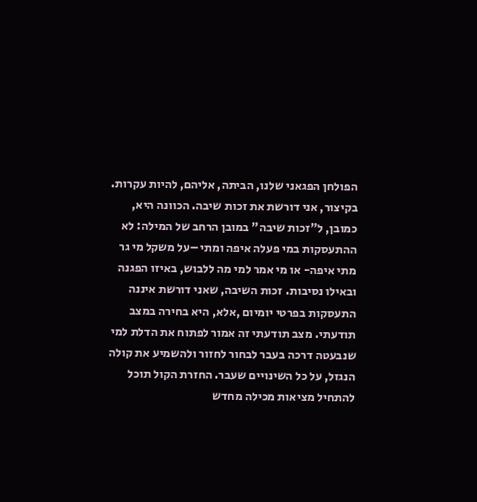הפולחן הפגאני שלנו, הביתה, אליהם, להיות עקרות.
בקיצור, אני דורשת את זכות שיבה. הכוונה היא, כמובן, ל"זכות שיבה" במובן הרחב של המילה: לא ההתעסקות במי פעלה איפה ומתי –על משקל מי גר מתי איפה- או מי אמר למי מה ללבוש, באיזו הפגנה ובאילו נסיבות. זכות השיבה, שאני דורשת איננה התעסקות בפרטי יומיום ,אלא, היא בחירה במצב תודעתי. מצב תודעתי זה אמור לפתוח את הדלת למי שנבעטה דרכה בעבר לבחור לחזור ולהשמיע את קולה הנגזל, על כל השינויים שעבר. החזרת הקול תוכל להתחיל מציאות מכילה מחדש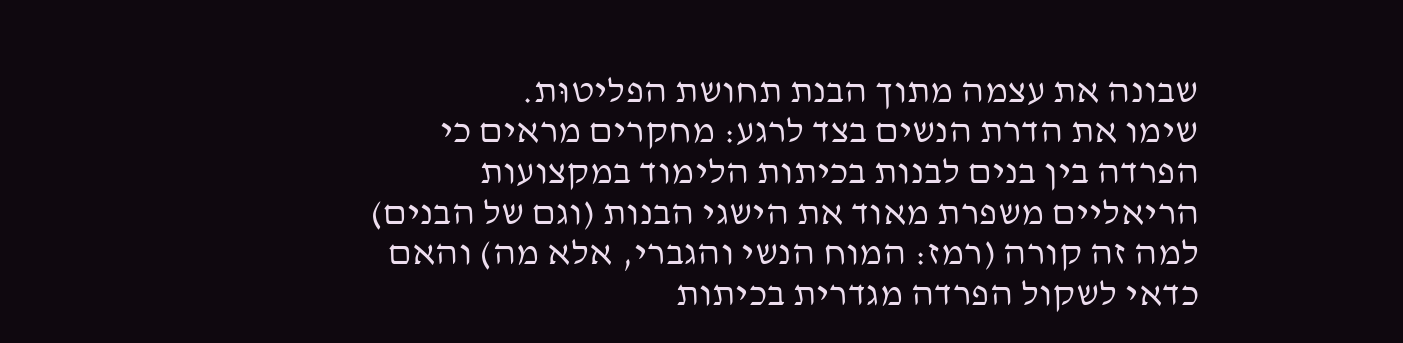שבונה את עצמה מתוך הבנת תחושת הפליטוּת.
שימו את הדרת הנשים בצד לרגע: מחקרים מראים כי הפרדה בין בנים לבנות בכיתות הלימוד במקצועות הריאליים משפרת מאוד את הישגי הבנות (וגם של הבנים) למה זה קורה (רמז: המוח הנשי והגברי, אלא מה) והאם כדאי לשקול הפרדה מגדרית בכיתות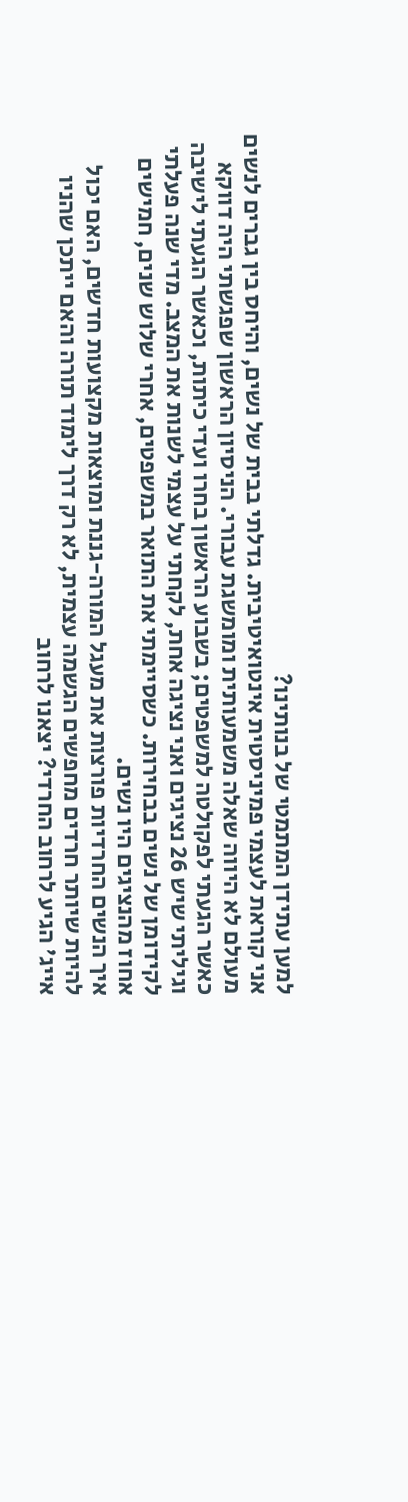למען עתידן המתמטי של בנותינו?
אני קוראת לעצמי פמיניסטית אינטואיטיבית. גדלתי בבית של נשים, והיחס בין גברים לנשים מעולם לא היווה שאלה משמעותית ומומשגת עבורי. הניסיון הראשון שפגשתי היה דווקא כאשר הגעתי לפקולטה למשפטים; בשבוע הראשון בחרו ועדי כיתות, וכאשר הגעתי לישיבה וגיליתי שיש 26 נציגים ואני נציגה אחת, לקחתי על עצמי לשנות את המצב. מדי שנה פעלתי לקידומן של נשים בבחירות. כשסיימתי את התואר במשפטים, אחרי שלוש שנים, חמישים אחוז מהנציגים היו נשים.
איך הנשים החרדיות פורצות את מעגל המורה-גננת ומוצאות מקצועות חדשים, האם יכול להיות שיותר חרדים מחפשים הגשמה עצמית, לא רק דרך לימוד תורה והאם ייתכן שהניו אייג' הגיע לרחוב החרדי? יצאנו לרחוב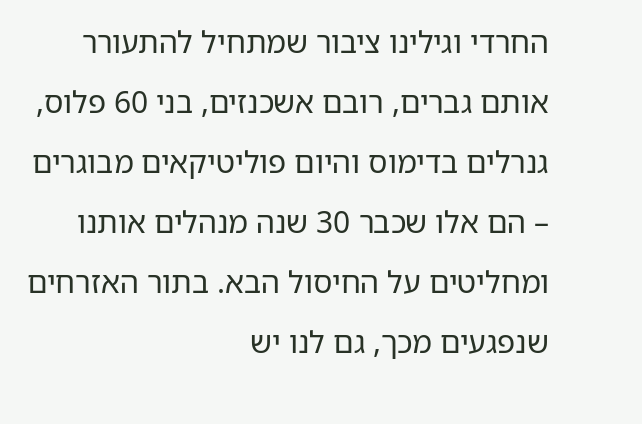החרדי וגילינו ציבור שמתחיל להתעורר
אותם גברים, רובם אשכנזים, בני 60 פלוס, גנרלים בדימוס והיום פוליטיקאים מבוגרים – הם אלו שכבר 30 שנה מנהלים אותנו ומחליטים על החיסול הבא. בתור האזרחים שנפגעים מכך, גם לנו יש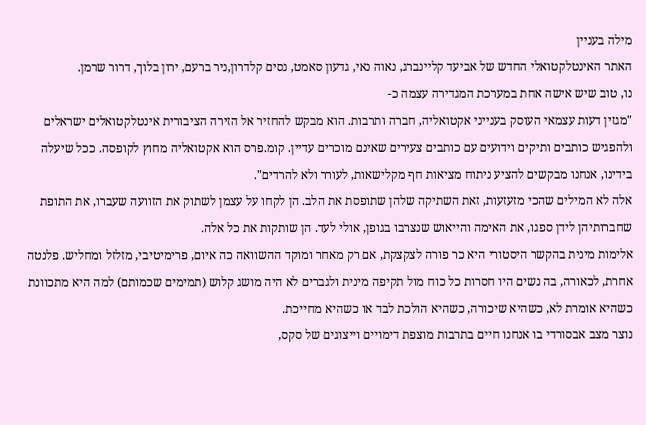מילה בעניין
האתר האינטלקטואלי החדש של אביעד קליינברג, נאוה נאי, גדעון סאמט, נסים קלדרון,ניר ברעם, ירון בלוך, דרור שרמן.
נו, טוב שיש אישה אחת במערכת המגדירה עצמה כ-
"מגזין דעות עצמאי העוסק בענייני אקטואליה, חברה ותרבות. הוא מבקש להחזיר אל הזירה הציבורית אינטלקטואלים ישראלים ולהפגיש כותבים ותיקים וידועים עם כותבים צעירים שאינם מוכרים עדיין. קומ.פרס הוא אקטואליה מחוץ לקופסה. ככל שיעלה בידינו, אנחנו מבקשים להציע ניתוח מציאות חף מקלישאות, לעורר ולא להרדים".
אלה לא המילים שהכי מזעזעות, זאת השתיקה שלהן שתופסת את הלב. הן לקחו על עצמן לשתוק את הזוועה שעברו, את התופת שחברותיהן לידן ספגו, את האימה והייאוש שנצרבו בגופן, אולי לעד. הן שותקות את כל אלה.
אלימות מינית בהקשר היסטורי היא כר פורה לצקצקת, אם רק מאחר ומוקד ההשוואה כה איום, פרימיטיבי, מזלזל ומחליש. פלנטה אחרת, לכאורה, בה נשים היו חסרות כל כוח מול תקיפה מינית ולגברים לא היה מושג קלוש (תמימים שכמותם) למה היא מתכוונת כשהיא אומרת לא, כשהיא שיכורה, כשהיא הולכת לבד או כשהיא מחייכת.
נוצר מצב אבסורדי בו אנחנו חיים בתרבות מוצפת דימויים וייצוגים של סקס,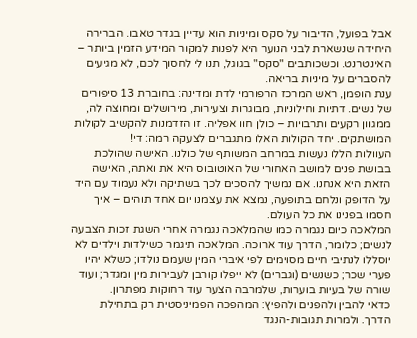אבל בפועל, הדיבור על סקס ומיניות הוא עדיין בגדר טאבו. הברירה היחידה שנשארת לבני הנוער היא לפנות למקור המידע הזמין ביותר – האינטרנט. וכשכותבים "סקס" בגוגל, תנו לי לחסוך לכם, לא מגיעים להסברים על מיניות בריאה.
ענת הופמן, ראש המרכז הרפורמי לדת ומדינה: בחוברת 13 סיפורים של נשים. דתיות וחילוניות, מבוגרות וצעירות, מירושלים ומחוצה לה, ממגוון רקעים ותרבויות – כולן חוו אפליה. זו הזדמנות להקשיב לקולות המושתקים. יחד הקולות האלו מתגברים לצעקה רמה: די!
העוולות הללו נעשות במרחב המשותף של כולנו. האישה שהולכת בבושת פנים למושב האחורי של האוטובוס היא את ואתה, האישה הזאת היא אנחנו. אם נמשיך להסכים לכך בשתיקה ולא נעמוד עם היד על הדופק ונלחם בתופעה, נמצא את עצמנו יום אחד תוהים – איך חסמו בפנינו את כל העולם.
המלאכה כיום נגמרה כמו שהמלאכה נגמרה אחרי השגת זכות הצבעה לנשים; כלומר, הדרך עוד ארוכה. המלאכה תיגמר כשילדות וילדים לא יוסללו לנתיבי חיים מסוימים לפי איברי המין שעמם נולדו; כשלא יהיו פערי שכר; כשנשים (וגברים) לא ייפלו קורבן לעבירות מין ומגדר; ועוד שורה של בעיות בוערות, שלמרבה הצער עוד רחוקות מפתרון.
כדאי להבין ולהפנים ולהפיץ: המהפכה הפמיניסטית רק בתחילת הדרך. ולמרות תגובות-הנגד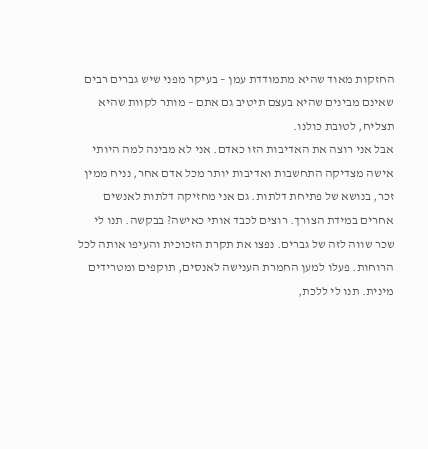החזקות מאוד שהיא מתמודדת עמן – בעיקר מפני שיש גברים רבים שאינם מבינים שהיא בעצם תיטיב גם אתם – מותר לקוות שהיא תצליח, לטובת כולנו.
אבל אני רוצה את האדיבות הזו כאדם. אני לא מבינה למה היותי אישה מצדיקה התחשבות ואדיבות יותר מכל אדם אחר, נניח ממין זכר, בנושא של פתיחת דלתות. גם אני מחזיקה דלתות לאנשים אחרים במידת הצורך. רוצים לכבד אותי כאישה? בבקשה. תנו לי שכר שווה לזה של גברים. נפצו את תקרת הזכוכית והעיפו אותה לכל הרוחות. פעלו למען החמרת הענישה לאנסים, תוקפים ומטרידים מינית. תנו לי ללכת,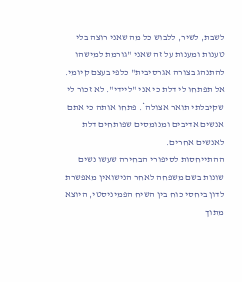לשבת, לשיר, ללבוש כל מה שאני רוצה בלי טענות ומענות על זה שאני "גורמת למישהו להתנהג בצורה אגרסיבית" כלפי בעצם קיומי. אל תפתחו לי דלת כי אני "ליידי". לא זכור לי שקיבלתי תואר אצולה*. פתחו אותה כי אתם אנשים אדיבים ומנומסים שפותחים דלת לאנשים אחרים.
ההתייחסות לסיפורי הבחירה שעשו נשים שונות בשם משפחה לאחר הנישואין מאפשרת לדון ביחסי כוח בין השיח הפמיניסטי, היוצא מתוך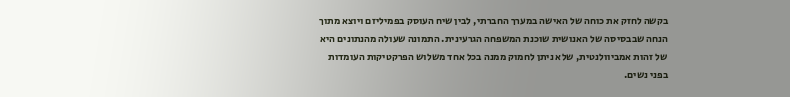בקשה לחזק את כוחה של האישה במערך החברתי, לבין שיח העוסק בפמיליזם ויוצא מתוך הנחה שבבסיסה של האנושית שוכנת המשפחה הגרעינית. התמונה שעולה מהנתונים היא של זהות אמביוולנטית, שלא ניתן לחמוק ממנה בכל אחד משלוש הפרקטיקות העומדות בפני נשים.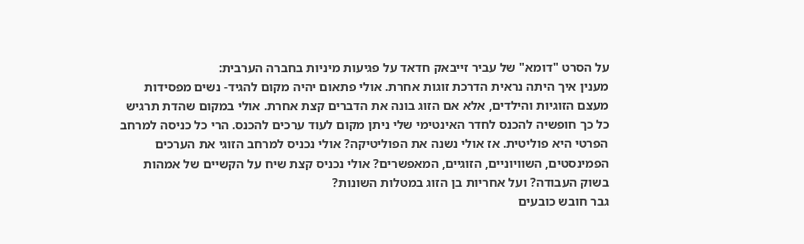על הסרט "דומא" של עביר זייבאק חדאד על פגיעות מיניות בחברה הערבית:
מענין איך היתה נראית הדרכת זוגות אחרת. אולי פתאום יהיה מקום להגיד- נשים מפסידות מעצם הזוגיות והילדים, אלא אם הזוג בונה את הדברים קצת אחרת. אולי במקום שהדת תרגיש כל כך חופשיה להכנס לחדר האינטימי שלי ניתן מקום לעוד ערכים להכנס. הרי כל כניסה למרחב הפרטי היא פוליטית. אז אולי נשנה את הפוליטיקה? אולי נכניס למרחב הזוגי את הערכים הפמינסטים, השוויוניים, הזוגיים, המאפשרים? אולי נכניס קצת שיח על הקשיים של אמהות בשוק העבודה? ועל אחריות בן הזוג במטלות השונות?
גבר חובש כובעים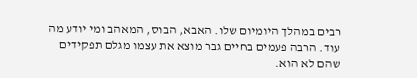רבים במהלך היומיום שלו. האבא, הבוס, המאהב ומי יודע מה עוד. הרבה פעמים בחיים גבר מוצא את עצמו מגלם תפקידים שהם לא הוא.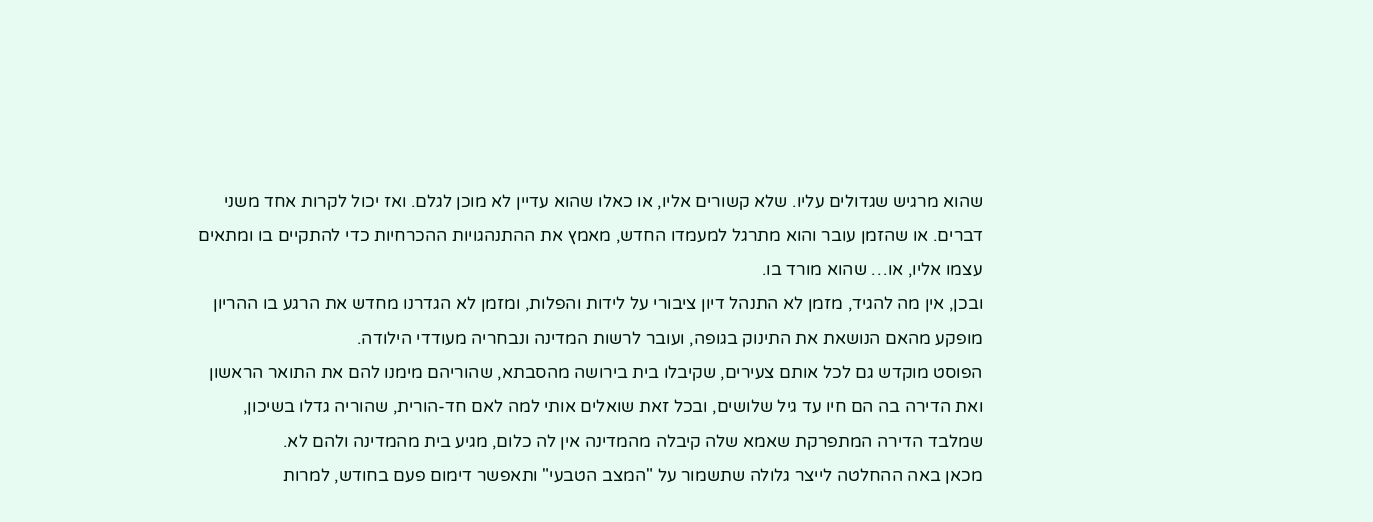שהוא מרגיש שגדולים עליו. שלא קשורים אליו, או כאלו שהוא עדיין לא מוכן לגלם. ואז יכול לקרות אחד משני דברים. או שהזמן עובר והוא מתרגל למעמדו החדש, מאמץ את ההתנהגויות ההכרחיות כדי להתקיים בו ומתאים עצמו אליו, או… שהוא מורד בו.
ובכן, אין מה להגיד, מזמן לא התנהל דיון ציבורי על לידות והפלות, ומזמן לא הגדרנו מחדש את הרגע בו ההריון מופקע מהאם הנושאת את התינוק בגופה, ועובר לרשות המדינה ונבחריה מעודדי הילודה.
הפוסט מוקדש גם לכל אותם צעירים, שקיבלו בית בירושה מהסבתא, שהוריהם מימנו להם את התואר הראשון ואת הדירה בה הם חיו עד גיל שלושים, ובכל זאת שואלים אותי למה לאם חד-הורית, שהוריה גדלו בשיכון, שמלבד הדירה המתפרקת שאמא שלה קיבלה מהמדינה אין לה כלום, מגיע בית מהמדינה ולהם לא.
מכאן באה ההחלטה לייצר גלולה שתשמור על "המצב הטבעי" ותאפשר דימום פעם בחודש, למרות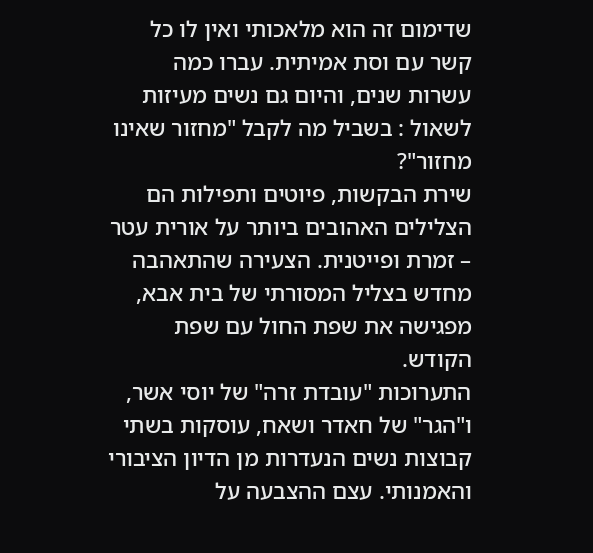שדימום זה הוא מלאכותי ואין לו כל קשר עם וסת אמיתית. עברו כמה עשרות שנים, והיום גם נשים מעיזות לשאול : בשביל מה לקבל "מחזור שאינו מחזור"?
שירת הבקשות, פיוטים ותפילות הם הצלילים האהובים ביותר על אורית עטר – זמרת ופייטנית. הצעירה שהתאהבה מחדש בצליל המסורתי של בית אבא, מפגישה את שפת החול עם שפת הקודש.
התערוכות "עובדת זרה" של יוסי אשר, ו"הגר" של חאדר ושאח, עוסקות בשתי קבוצות נשים הנעדרות מן הדיון הציבורי והאמנותי. עצם ההצבעה על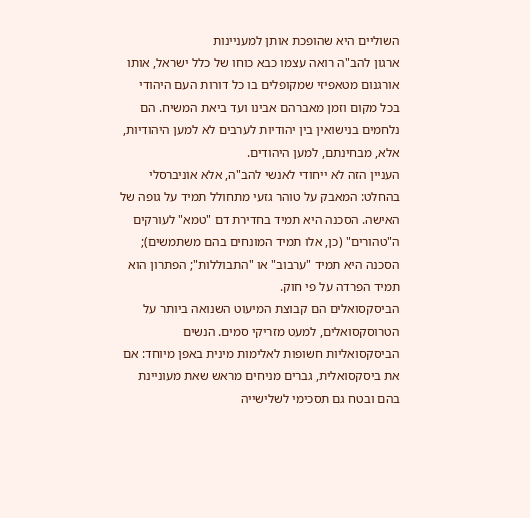השוליים היא שהופכת אותן למעניינות
ארגון להב"ה רואה עצמו כבא כוחו של כלל ישראל, אותו אורגנום מטאפיזי שמקופלים בו כל דורות העם היהודי בכל מקום וזמן מאברהם אבינו ועד ביאת המשיח. הם נלחמים בנישואין בין יהודיות לערבים לא למען היהודיות, אלא, מבחינתם, למען היהודים.
העניין הזה לא ייחודי לאנשי להב"ה, אלא אוניברסלי בהחלט: המאבק על טוהר גזעי מתחולל תמיד על גופה של האישה. הסכנה היא תמיד בחדירת דם "טמא" לעורקים ה"טהורים" (כן, אלו תמיד המונחים בהם משתמשים); הסכנה היא תמיד "ערבוב" או "התבוללות"; הפתרון הוא תמיד הפרדה על פי חוק.
הביסקסואלים הם קבוצת המיעוט השנואה ביותר על הטרוסקסואלים, למעט מזריקי סמים. הנשים הביסקסואליות חשופות לאלימות מינית באפן מיוחד: אם את ביסקסואלית, גברים מניחים מראש שאת מעוניינת בהם ובטח גם תסכימי לשלישייה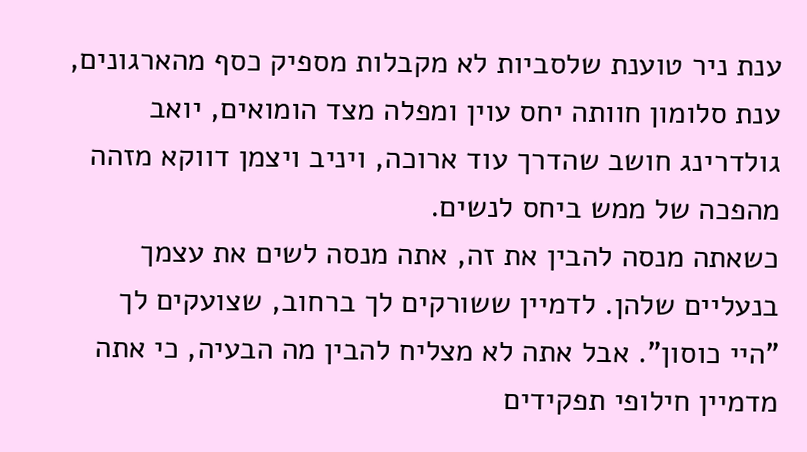ענת ניר טוענת שלסביות לא מקבלות מספיק כסף מהארגונים, ענת סלומון חוותה יחס עוין ומפלה מצד הומואים, יואב גולדרינג חושב שהדרך עוד ארוכה, ויניב ויצמן דווקא מזהה מהפכה של ממש ביחס לנשים.
כשאתה מנסה להבין את זה, אתה מנסה לשים את עצמך בנעליים שלהן. לדמיין ששורקים לך ברחוב, שצועקים לך "היי כוסון". אבל אתה לא מצליח להבין מה הבעיה, כי אתה מדמיין חילופי תפקידים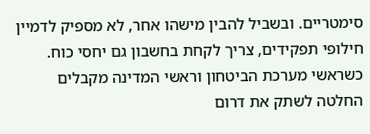סימטריים. ובשביל להבין מישהו אחר, לא מספיק לדמיין חילופי תפקידים, צריך לקחת בחשבון גם יחסי כוח.
כשראשי מערכת הביטחון וראשי המדינה מקבלים החלטה לשתק את דרום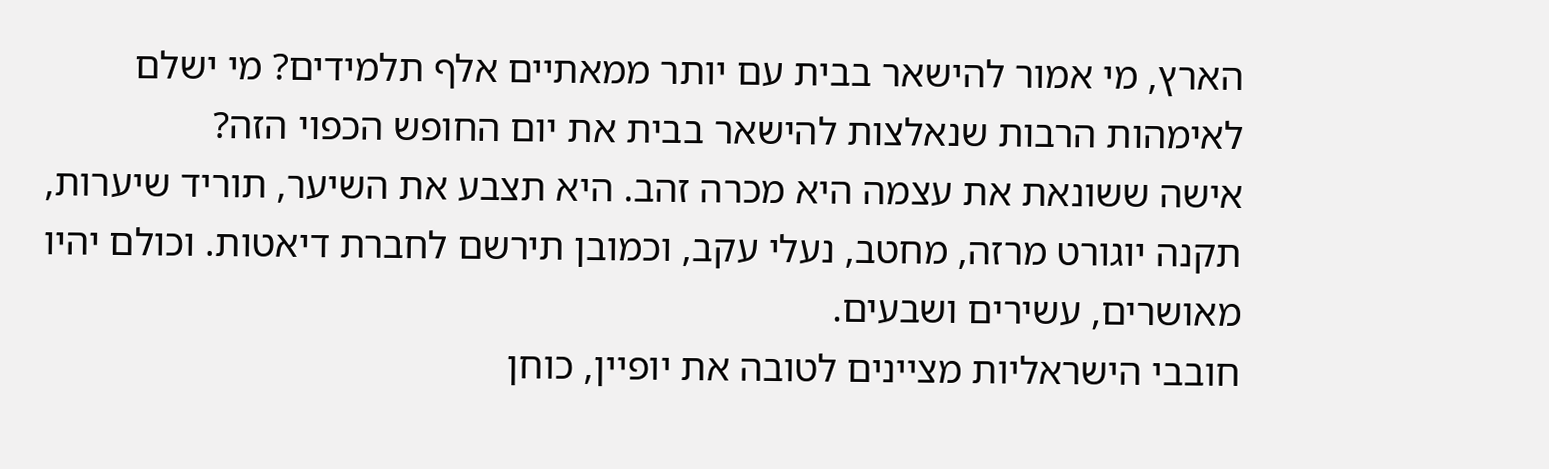הארץ, מי אמור להישאר בבית עם יותר ממאתיים אלף תלמידים? מי ישלם לאימהות הרבות שנאלצות להישאר בבית את יום החופש הכפוי הזה?
אישה ששונאת את עצמה היא מכרה זהב. היא תצבע את השיער, תוריד שיערות, תקנה יוגורט מרזה, מחטב, נעלי עקב, וכמובן תירשם לחברת דיאטות. וכולם יהיו מאושרים, עשירים ושבעים.
חובבי הישראליות מציינים לטובה את יופיין, כוחן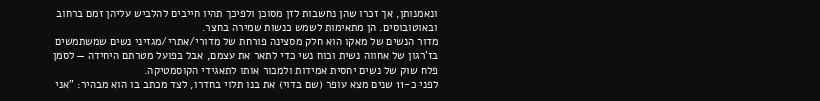ונאמנותן, אך זכרו שהן נחשבות לזן מסוכן ולפיכך תהיו חייבים להלביש עליהן זמם ברחוב ובאוטובוסים. הן מתאימות לשמש כנשות שמירה בחצר.
מדור הנשים של מאקו הוא חלק מסצינה פורחת של מדורי/אתרי/מגזיני נשים שמשתמשים בז'רגון של אחווה נשית וכוח נשי כדי לתאר את עצמם, אבל בפועל מטרתם היחידה — לסמן פלח שוק של נשים יחסית אמידות ולמכור אותו לתאגידי הקוסמטיקה.
לפני כ-11 שנים מצא עופר (שם בדוי) את בנו תלוי בחדרו, לצד מכתב בו הוא מבהיר: "אני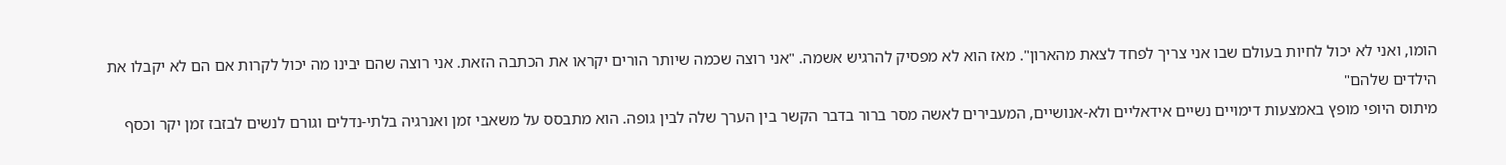הומו, ואני לא יכול לחיות בעולם שבו אני צריך לפחד לצאת מהארון". מאז הוא לא מפסיק להרגיש אשמה. "אני רוצה שכמה שיותר הורים יקראו את הכתבה הזאת. אני רוצה שהם יבינו מה יכול לקרות אם הם לא יקבלו את הילדים שלהם"
מיתוס היופי מופץ באמצעות דימויים נשיים אידאליים ולא-אנושיים, המעבירים לאשה מסר ברור בדבר הקשר בין הערך שלה לבין גופה. הוא מתבסס על משאבי זמן ואנרגיה בלתי-נדלים וגורם לנשים לבזבז זמן יקר וכסף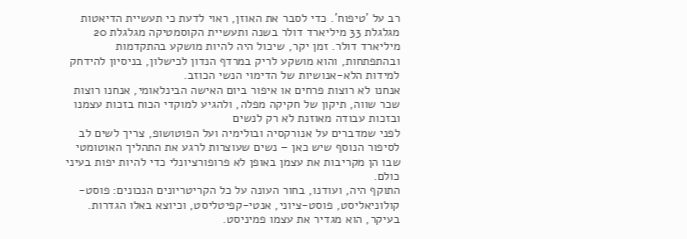רב על 'טיפוח'. כדי לסבר את האוזן, ראוי לדעת כי תעשיית הדיאטות מגלגלת 33 מיליארד דולר בשנה ותעשיית הקוסמטיקה מגלגלת 20 מיליארד דולר. זמן יקר, שיכול היה להיות מושקע בהתקדמות ובהתפתחות, והוא מושקע לריק במרדף הנדון לכישלון, בניסיון להידחק למידות הלא-אנושיות של הדימוי הנשי הכוזב.
אנחנו לא רוצות פרחים או איפור ביום האישה הבינלאומי, אנחנו רוצות שכר שווה, תיקון של חקיקה מפלה, ולהגיע למוקדי הכוח בזכות עצמנו ובזכות עבודה מאוזנת לא רק לנשים
לפני שמדברים על אנורקסיה ובולימיה ועל הפוטושופ, צריך לשים לב לסיפור הנוסף שיש כאן – נשים שעוצרות לרגע את התהליך האוטומטי שבו הן מקריבות את עצמן באופן לא פרופורציונלי כדי להיות יפות בעיני כולם.
התוקף היה, ועודנו, בחור העונה על כל הקריטריונים הנכונים: פוסט-קולוניאליסט, פוסט-ציוני, אנטי-קפיטליסט, וכיוצא באלו הגדרות. בעיקר, הוא מגדיר את עצמו פמיניסט.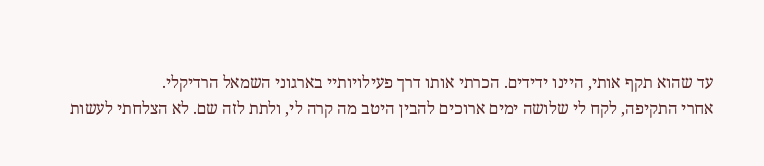עד שהוא תקף אותי, היינו ידידים. הכרתי אותו דרך פעילויותיי בארגוני השמאל הרדיקלי.
אחרי התקיפה, לקח לי שלושה ימים ארוכים להבין היטב מה קרה לי, ולתת לזה שם. לא הצלחתי לעשות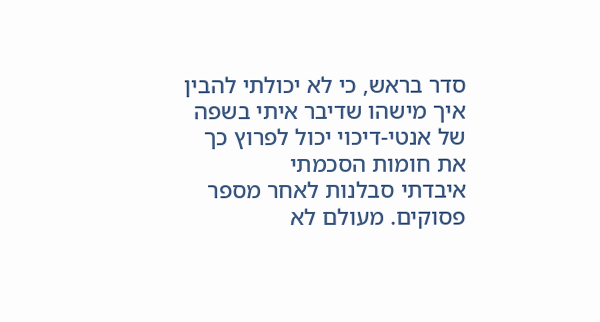סדר בראש, כי לא יכולתי להבין איך מישהו שדיבר איתי בשפה של אנטי-דיכוי יכול לפרוץ כך את חומות הסכמתי
איבדתי סבלנות לאחר מספר פסוקים. מעולם לא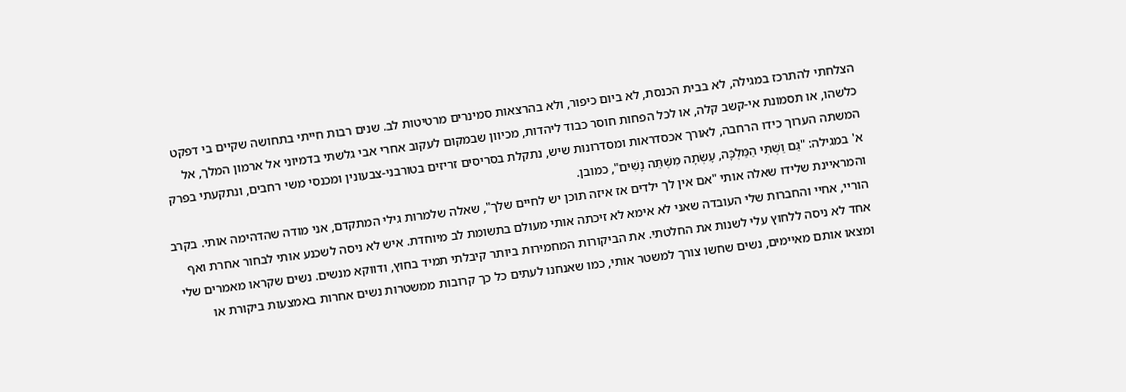הצלחתי להתרכז במגילה, לא בבית הכנסת, לא ביום כיפור, ולא בהרצאות סמינרים מרטיטות לב. שנים רבות חייתי בתחושה שקיים בי דפקט כלשהו, או תסמונת אי-קשב קלה, או לכל הפחות חוסר כבוד ליהדות, מכיוון שבמקום לעקוב אחרי אבי גלשתי בדמיוני אל ארמון המלך, אל המשתה הערוך כידו הרחבה, לאורך אכסדראות ומסדרונות שיש, נתקלת בסריסים זריזים בטורבני-צבעונין ומכנסי משי רחבים, ונתקעתי בפרק א' במגילה: "גַּם וַשְׁתִּי הַמַּלְכָּה, עָשְׂתָה מִשְׁתֵּה נָשִׁים", כמובן.
והמראיינת שלידו שאלה אותי "אם אין לך ילדים אז איזה תוכן יש לחיים שלך", שאלה שלמרות גילי המתקדם, אני מודה שהדהימה אותי. בקרב הוריי, אחיי והחברות שלי העובדה שאני לא אימא לא זיכתה אותי מעולם בתשומת לב מיוחדת. איש לא ניסה לשכנע אותי לבחור אחרת ואף אחד לא ניסה ללחוץ עלי לשנות את החלטתי. את הביקורות המחמירות ביותר קיבלתי תמיד בחוץ, ודווקא מנשים. נשים שקראו מאמרים שלי ומצאו אותם מאיימים, נשים שחשו צורך למשטר אותי, כמו שאנחנו לעתים כל כך קרובות ממשטרות נשים אחרות באמצעות ביקורת או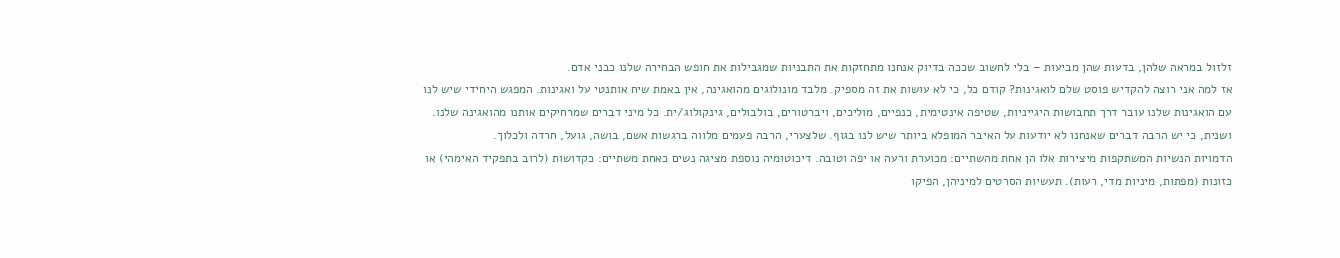זלזול במראה שלהן, בדעות שהן מביעות – בלי לחשוב שככה בדיוק אנחנו מתחזקות את התבניות שמגבילות את חופש הבחירה שלנו כבני אדם.
אז למה אני רוצה להקדיש פוסט שלם לואגינות? קודם כל, כי לא עושות את זה מספיק. מלבד מונולוגים מהואגינה, אין באמת שיח אותנטי על ואגינות. המפגש היחידי שיש לנו עם הואגינות שלנו עובר דרך תחבושות היגייניות, שטיפה אינטימית, כנפיים, מוליכים, ויברטורים, בולבולים, גינקולוג/ית. כל מיני דברים שמרחיקים אותנו מהואגינה שלנו. ושנית, כי יש הרבה דברים שאנחנו לא יודעות על האיבר המופלא ביותר שיש לנו בגוף. שלצערי, הרבה פעמים מלווה ברגשות אשם, בושה, גועל, חרדה ולכלוך.
הדמויות הנשיות המשתקפות מיצירות אלו הן אחת מהשתיים: מכוערת ורעה או יפה וטובה. דיכוטומיה נוספת מציגה נשים כאחת משתיים: כקדושות (לרוב בתפקיד האימהי) או כזונות (מפתות, מיניות מדי, רעות). תעשיות הסרטים למיניהן, הפיקו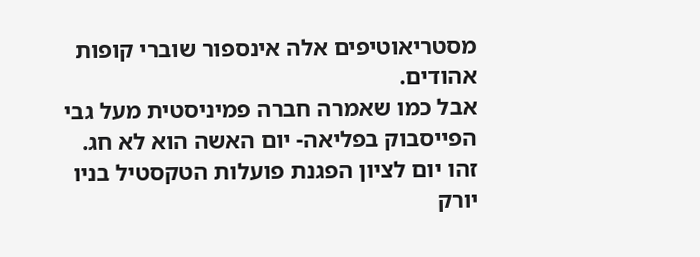מסטריאוטיפים אלה אינספור שוברי קופות אהודים.
אבל כמו שאמרה חברה פמיניסטית מעל גבי הפייסבוק בפליאה- יום האשה הוא לא חג. זהו יום לציון הפגנת פועלות הטקסטיל בניו יורק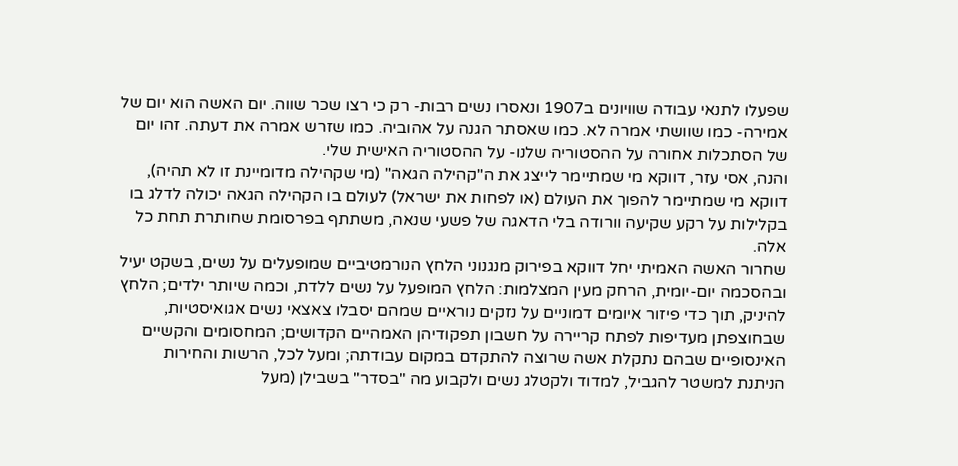שפעלו לתנאי עבודה שוויונים ב1907 ונאסרו נשים רבות- רק כי רצו שכר שווה. יום האשה הוא יום של אמירה- כמו שוושתי אמרה לא. כמו שאסתר הגנה על אהוביה. כמו שזרש אמרה את דעתה. זהו יום של הסתכלות אחורה על ההסטוריה שלנו- על ההסטוריה האישית שלי.
והנה, אסי עזר, דווקא מי שמתיימר לייצג את ה"קהילה הגאה" (מי שקהילה מדומיינת זו לא תהיה), דווקא מי שמתיימר להפוך את העולם (או לפחות את ישראל) לעולם בו הקהילה הגאה יכולה לדלג בו בקלילות על רקע שקיעה וורודה בלי הדאגה של פשעי שנאה, משתתף בפרסומת שחותרת תחת כל אלה.
שחרור האשה האמיתי יחל דווקא בפירוק מנגנוני הלחץ הנורמטיביים שמופעלים על נשים, בשקט יעיל ובהסכמה יום-יומית, הרחק מעין המצלמות: הלחץ המופעל על נשים ללדת, וכמה שיותר ילדים; הלחץ להיניק, תוך כדי פיזור איומים דמוניים על נזקים נוראיים שמהם יסבלו צאצאי נשים אגואיסטיות, שבחוצפתן מעדיפות לפתח קריירה על חשבון תפקודיהן האמהיים הקדושים; המחסומים והקשיים האינסופיים שבהם נתקלת אשה שרוצה להתקדם במקום עבודתה; ומעל לכל, הרשות והחירות הניתנת למשטר להגביל, למדוד ולקטלג נשים ולקבוע מה "בסדר" בשבילן (מעל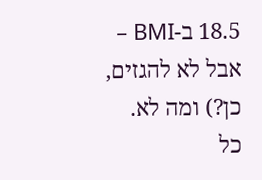18.5 ב-BMI – אבל לא להגזים, כן?) ומה לא. כל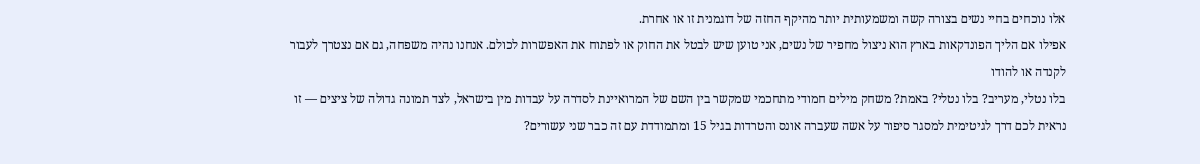אלו נוכחים בחיי נשים בצורה קשה ומשמעותית יותר מהיקף החזה של דוגמנית זו או אחרת.
אפילו אם הליך הפונדקאות בארץ הוא ניצול מחפיר של נשים, אני טוען שיש לבטל את החוק או לפתוח את האפשרות לכולם. אנחנו נהיה משפחה, גם אם נצטרך לעבור לקנדה או להודו
בלו נטלי, מעריב? בלו נטלי? באמת? משחק מילים חמודי מתחכמי שמקשר בין השם של המרואיינת לסדרה על עבדות מין בישראל, לצד תמונה גדולה של ציצים — זו נראית לכם דרך לגיטימית למסגר סיפור על אשה שעברה אונס והטרדות בגיל 15 ומתמודדת עם זה כבר שני עשורים?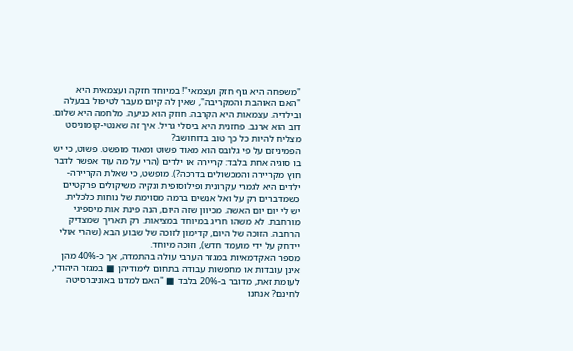"משפחה היא גוף חזק ועצמאי"! במיוחד חזקה ועצמאית היא "האם האוהבת והמקריבה", שאין לה קיום מעבר לטיפול בבעלה ובילדיה. עצמאות היא הקרבה. חוזק הוא כניעה. מלחמה היא שלום. דוב הוא ארנב. פחזנית היא ביסלי גריל. איך זה שאנטי-קומוניסט מצליח להיות כל כך טוב בדוחושב?
הפמיניזם על פי גלובס הוא מאוד פשוט ומאוד מופשט. פשוט, כי יש בו סוגיה אחת בלבד: קריירה או ילדים (הרי על מה עוד אפשר לדבר חוץ מקריירה והמכשולים בדרכה?). מופשט, כי שאלת הקריירה-ילדים היא לגמרי עקרונית ופילוסופית ונקיה משיקולים פרקטיים כשמדברים רק על ואל אנשים ברמה מסוימת של נוחות כלכלית.
יש לי יום יום האשה. מכיוון שזה היום, הנה פינת אות מיספיגי מורחבת. לא משהו חריג במיוחד במציאות. רק תאריך שמצדיק הרחבה. הזוכה של היום, קדימון לזוכה של שבוע הבא (שהרי אולי יידחק על ידי מועמד חדש), וזוכה מיוחד.
מספר האקדמאיות במגזר הערבי עולה בהתמדה, אך כ-40% מהן אינן עובדות או מחפשות עבודה בתחום לימודיהן ■ במגזר היהודי, לעומת זאת, מדובר ב-20% בלבד ■ "האם למדנו באוניברסיטה לחינם? אנחנו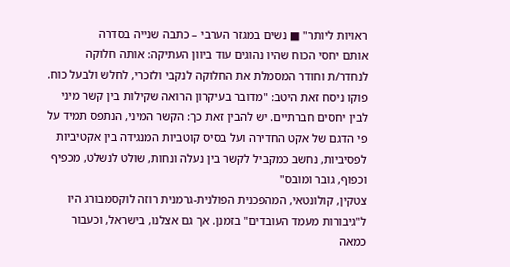ראויות ליותר" ■ נשים במגזר הערבי – כתבה שנייה בסדרה
אותם יחסי הכוח שהיו נהוגים עוד ביוון העתיקה: אותה חלוקה לנחדר/ת וחודר המסמלת את החלוקה לנקבי ולזכרי, לחלש ולבעל כוח. פוקו ניסח זאת היטב: "מדובר בעיקרון הרואה שקילות בין קשר מיני לבין יחסים חברתיים. יש להבין זאת כך: הקשר המיני, הנתפס תמיד על פי הדגם של אקט החדירה ועל בסיס קוטביות המנגידה בין אקטיביות לפסיביות, נחשב כמקביל לקשר בין נעלה ונחות, שולט לנשלט, מכפיף וכפוף, גובר ומובס"
צטקין, קולונטאי, המהפכנית הפולנית-גרמנית רוזה לוקסמבורג היו ל"גיבורות מעמד העובדים" בזמנן. אך גם אצלנו, בישראל, וכעבור כמאה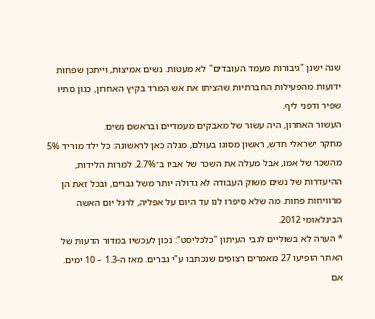שנה ישנן "גיבורות מעמד העובדים" לא מעטות. נשים אמיצות, וייתכן שפחות ידועות מהפעילות החברתיות שהציתו את אש המרד בקיץ האחרון, כגון סתיו שפיר ודפני ליף.
העשור האחרון, היה עשור של מאבקים מעמדיים ובראשם נשים.
מחקר ישראלי חדש, ראשון מסוגו בעולם, מגלה כאן לראשונה: כל ילד מוריד 5% מהשכר של אמו, אבל מעלה את השכר של אביו ב־2.7%. למרות הלידות, ההיעדרות של נשים משוק העבודה לא גדולה יותר משל גברים, ובכל זאת הן מרוויחות פחות. מה שלא סיפרו לנו עד היום על אפליה, לרגל יום האשה הבינלאומי 2012.
* הערה לא בשוליים לגבי העיתון "כלכליסט": נכון לעכשיו במדור הדעות של האתר הופיעו 27 מאמרים רצופים שנכתבו ע"י גברים. מאז ה-1.3 – 10 ימים.
אם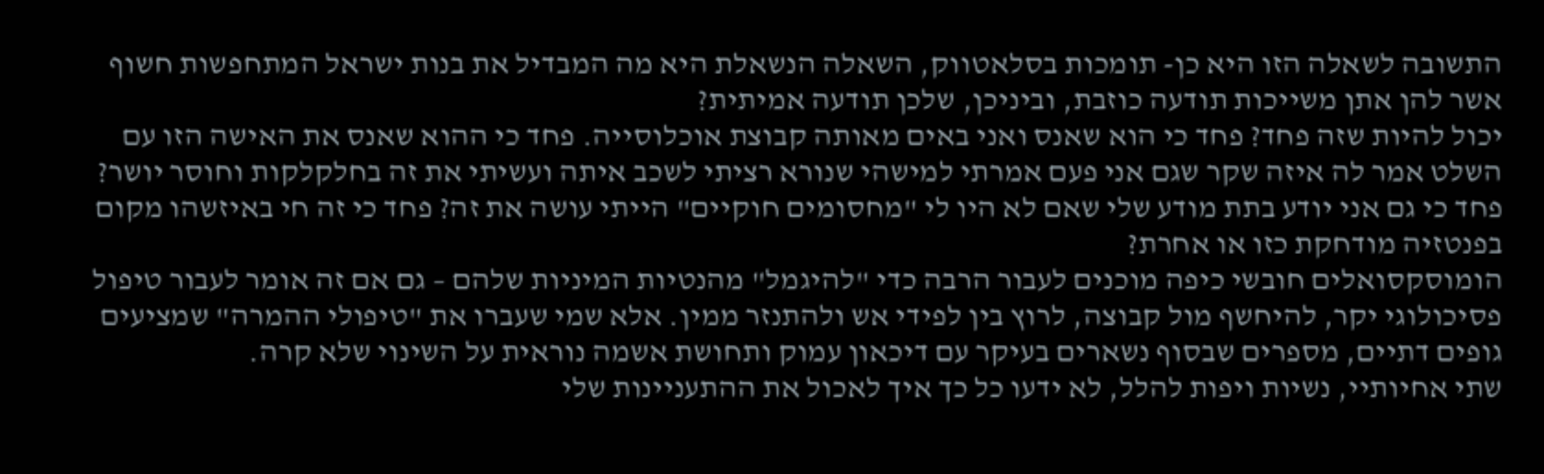התשובה לשאלה הזו היא כן- תומכות בסלאטווק, השאלה הנשאלת היא מה המבדיל את בנות ישראל המתחפשות חשוף אשר להן אתן משייכות תודעה כוזבת, וביניכן, שלכן תודעה אמיתית?
יכול להיות שזה פחד? פחד כי הוא שאנס ואני באים מאותה קבוצת אוכלוסייה. פחד כי ההוא שאנס את האישה הזו עם השלט אמר לה איזה שקר שגם אני פעם אמרתי למישהי שנורא רציתי לשכב איתה ועשיתי את זה בחלקלקות וחוסר יושר? פחד כי גם אני יודע בתת מודע שלי שאם לא היו לי "מחסומים חוקיים" הייתי עושה את זה? פחד כי זה חי באיזשהו מקום בפנטזיה מודחקת כזו או אחרת?
הומוסקסואלים חובשי כיפה מוכנים לעבור הרבה כדי "להיגמל" מהנטיות המיניות שלהם – גם אם זה אומר לעבור טיפול פסיכולוגי יקר, להיחשף מול קבוצה, לרוץ בין לפידי אש ולהתנזר ממין. אלא שמי שעברו את "טיפולי ההמרה" שמציעים גופים דתיים, מספרים שבסוף נשארים בעיקר עם דיכאון עמוק ותחושת אשמה נוראית על השינוי שלא קרה.
שתי אחיותיי, נשיות ויפות להלל, לא ידעו כל כך איך לאכול את ההתעניינות שלי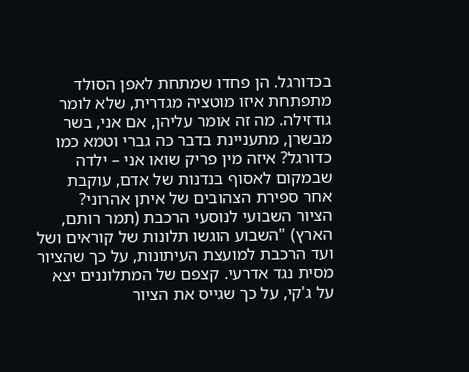בכדורגל. הן פחדו שמתחת לאפן הסולד מתפתחת איזו מוטציה מגדרית, שלא לומר גודזילה. מה זה אומר עליהן, אם אני, בשר מבשרן, מתעניינת בדבר כה גברי וטמא כמו כדורגל? איזה מין פריק שואו אני – ילדה שבמקום לאסוף בנדנות של אדם, עוקבת אחר ספירת הצהובים של איתן אהרוני?
הציור השבועי לנוסעי הרכבת (תמר רותם, הארץ) "השבוע הוגשו תלונות של קוראים ושל ועד הרכבת למועצת העיתונות, על כך שהציור מסית נגד אדרעי. קצפם של המתלוננים יצא על ג'קי, על כך שגייס את הציור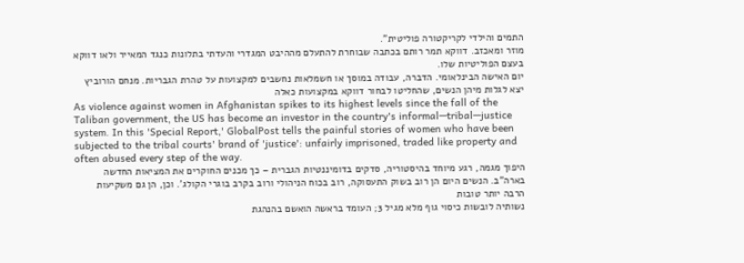התמים והילדי לקריקטורה פוליטית".
מוזר ומאכזב. דווקא תמר רותם בכתבה שבוחרת להתעלם מההיבט המגדרי והעדתי בתלונות כנגד המאייר ולאו דווקא בעצם הפוליטיות שלו.
יום האישה הבינלאומי. הדברה, עבודה במוסך או חשמלאות נחשבים למקצועות על טהרת הגבריות. מנחם הורוביץ יצא לגלות מיהן הנשים, שהחליטו לבחור דווקא במקצועות כאלה
As violence against women in Afghanistan spikes to its highest levels since the fall of the Taliban government, the US has become an investor in the country's informal—tribal—justice system. In this 'Special Report,' GlobalPost tells the painful stories of women who have been subjected to the tribal courts' brand of 'justice': unfairly imprisoned, traded like property and often abused every step of the way.
היפוך מגמה, רגע מיוחד בהיסטוריה, סדקים בדומיננטיות הגברית – כך מכנים החוקרים את המציאות החדשה בארה"ב. הנשים היום הן רוב בשוק התעסוקה, רוב בכוח הניהולי ורוב בקרב בוגרי הקולג'. וכן, הן גם משקיעות הרבה יותר טובות
נשותיה לובשות כיסוי גוף מלא מגיל 3; העומד בראשה הואשם בהנהגת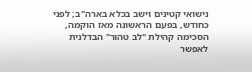נישואי קטינים וישב בכלא בארה"ב; לפני כחודש, בפעם הראשונה מאז הוקמה, הסכימה קהילת "לב טהור" הבדלנית לאפשר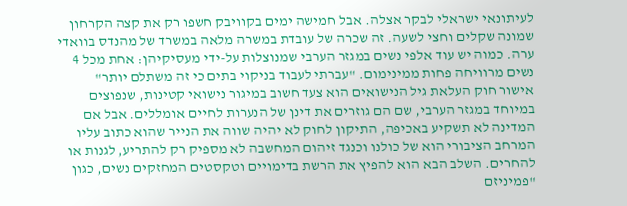לעיתונאי ישראלי לבקר אצלה. אבל חמישה ימים בקוויבק חשפו רק את קצה הקרחון
שמונה שקלים וחצי לשעה. זה שכרה של עובדת במשרה מלאה במשרד של מהנדס בוואדי ערה. כמוה יש עוד אלפי נשים במגזר הערבי שמנוצלות על-ידי מעסיקיהן: אחת מכל 4 נשים מרוויחה פחות ממינימום. "עברתי לעבוד בניקוי בתים כי זה משתלם יותר"
אישור חוק העלאת גיל הנישואים הוא צעד חשוב במיגור נישואי קטינות, שנפוצים במיוחד במגזר הערבי, שם הם גוזרים את דינן של הנערות לחיים אומללים. אבל אם המדינה לא תשקיע באכיפה, התיקון לחוק לא יהיה שווה את הנייר שהוא כתוב עליו
המרחב הציבורי הוא של כולנו וכנגד זיהום המחשבה לא מספיק רק להתריע, לגנות או להחרים. השלב הבא הוא להפיץ את הרשת בדימויים וטקסטים המחזקים נשים, כגון "פמיניזם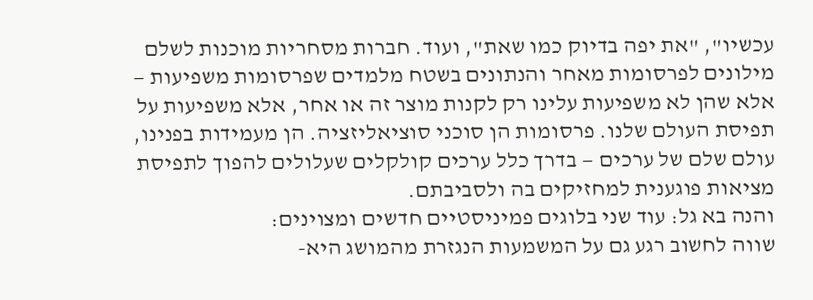עכשיו", "את יפה בדיוק כמו שאת", ועוד. חברות מסחריות מוכנות לשלם מילונים לפרסומות מאחר והנתונים בשטח מלמדים שפרסומות משפיעות — אלא שהן לא משפיעות עלינו רק לקנות מוצר זה או אחר, אלא משפיעות על תפיסת העולם שלנו. פרסומות הן סוכני סוציאליזציה. הן מעמידות בפנינו, עולם שלם של ערכים — בדרך כלל ערכים קולקלים שעלולים להפוך לתפיסת מציאות פוגענית למחזיקים בה ולסביבתם.
והנה בא גל: עוד שני בלוגים פמיניסטיים חדשים ומצוינים:
שווה לחשוב רגע גם על המשמעות הנגזרת מהמושג היא-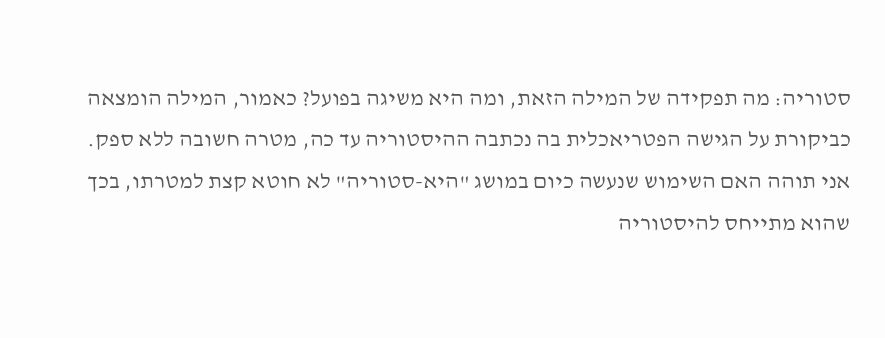סטוריה: מה תפקידה של המילה הזאת, ומה היא משיגה בפועל? כאמור, המילה הומצאה כביקורת על הגישה הפטריאכלית בה נכתבה ההיסטוריה עד כה, מטרה חשובה ללא ספק. אני תוהה האם השימוש שנעשה כיום במושג "היא-סטוריה" לא חוטא קצת למטרתו, בכך שהוא מתייחס להיסטוריה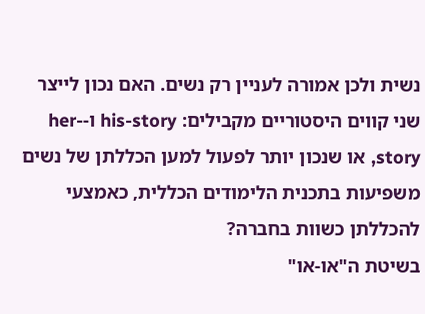נשית ולכן אמורה לעניין רק נשים. האם נכון לייצר שני קווים היסטוריים מקבילים: his-story ו-her-story, או שנכון יותר לפעול למען הכללתן של נשים משפיעות בתכנית הלימודים הכללית, כאמצעי להכללתן כשוות בחברה?
בשיטת ה"או-או"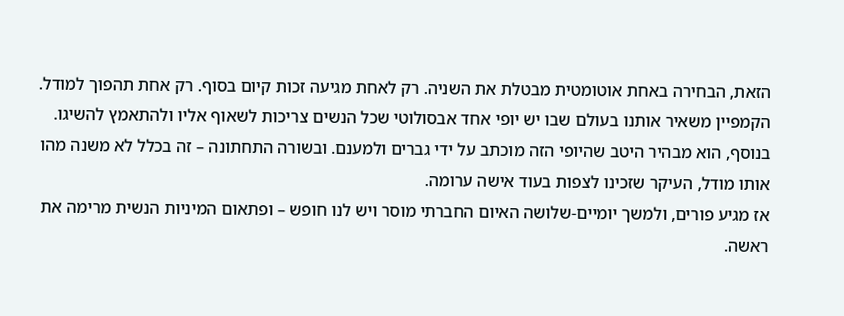הזאת, הבחירה באחת אוטומטית מבטלת את השניה. רק לאחת מגיעה זכות קיום בסוף. רק אחת תהפוך למודל. הקמפיין משאיר אותנו בעולם שבו יש יופי אחד אבסולוטי שכל הנשים צריכות לשאוף אליו ולהתאמץ להשיגו. בנוסף, הוא מבהיר היטב שהיופי הזה מוכתב על ידי גברים ולמענם. ובשורה התחתונה – זה בכלל לא משנה מהו אותו מודל, העיקר שזכינו לצפות בעוד אישה ערומה.
אז מגיע פורים, ולמשך יומיים-שלושה האיום החברתי מוסר ויש לנו חופש – ופתאום המיניות הנשית מרימה את ראשה.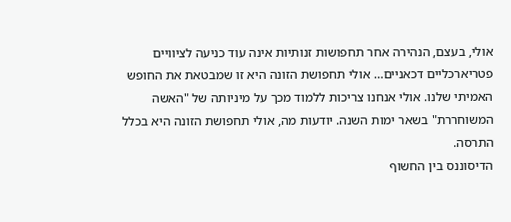אולי, בעצם, הנהירה אחר תחפושות זנותיות אינה עוד כניעה לציוויים פטריארכליים דכאניים… אולי תחפושת הזונה היא זו שמבטאת את החופש האמיתי שלנו. אולי אנחנו צריכות ללמוד מכך על מיניותה של "האשה המשוחררת" בשאר ימות השנה. יודעות מה, אולי תחפושת הזונה היא בכלל התרסה.
הדיסוננס בין החשוף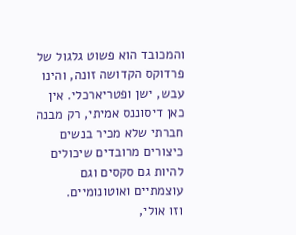והמכובד הוא פשוט גלגול של פרדוקס הקדושה זונה, והינו עבש, ישן ופטריארכלי. אין כאן דיסוננס אמיתי, רק מבנה חברתי שלא מכיר בנשים כיצורים מרובדים שיכולים להיות גם סקסים וגם עוצמתיים ואוטונומיים.
וזו אולי,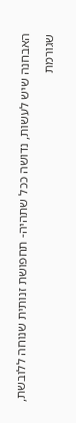האבחנה שיש לעשות, נדושה ככל שתהיה- תחפושת זנותית שנוחה ללובשת, שגורמת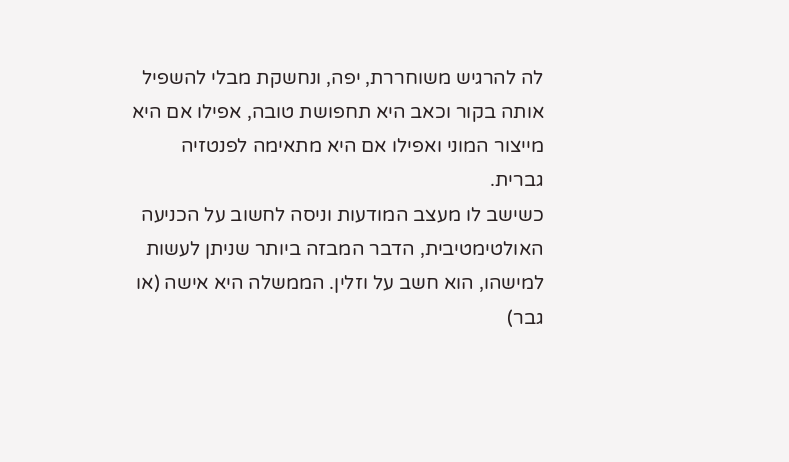לה להרגיש משוחררת, יפה, ונחשקת מבלי להשפיל אותה בקור וכאב היא תחפושת טובה, אפילו אם היא מייצור המוני ואפילו אם היא מתאימה לפנטזיה גברית.
כשישב לו מעצב המודעות וניסה לחשוב על הכניעה האולטימטיבית, הדבר המבזה ביותר שניתן לעשות למישהו, הוא חשב על וזלין. הממשלה היא אישה (או גבר)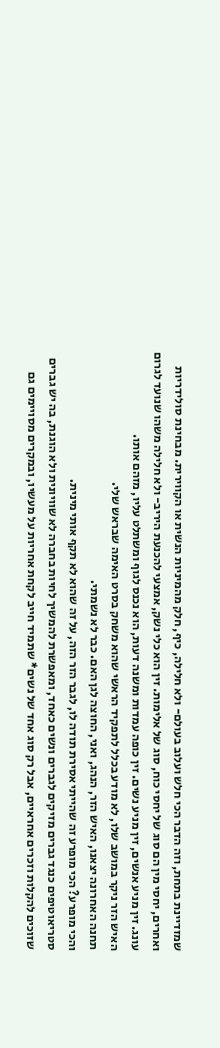שמזדיינת בתחת, וזה הדבר הכי חלש ועלוב בעולם- ולא חלילה, כיף, חלק מהמיניות הנשית או הקווירית. מבחינת סולידריות ואחרים, יחסי מין הם סוג של יחסי כוח, סוג של אלימות. זין הוא כלי נשק, אמצעי להכנעת היריב- ולא חלילה משהו שנועד לגרום עונג. זין מניע אנשים, זין מניע נשים. זין כופה עמדות ומשנה דעות, הוא נכנס לגוף ומשתלט עליו, מזהם אותו.
האיש הזר ניקר במושב שלו, לא מודע בכלל לתפקיד הראשי שהוא משחק בסרט האימה שבראש שלי.
תחנה האחרונה יצאנו, האיש הזר, הנהג, ואני, החוצה לגן האם. כבר לא נשמתי.
והכי מופרע? הכי מופרע זה שהייתי אסירת תודה לו, לגבר הזר הזה, על זה שהוא לא תקף אותי מינית.
סטריאוטיפים כנגד גברים מזיקים לגברים ונשים כאחד, ומאפשרת להמשיך לחיות בחברה לא שוויונית ולא הוגנת, בה יש גברים שזוכים להקלות וזכרים אחראיים, אבל רק סוג אחד של נשים* שתמיד חייב לקחת אחריות על מעשיו, ובמקרים מסויימים גם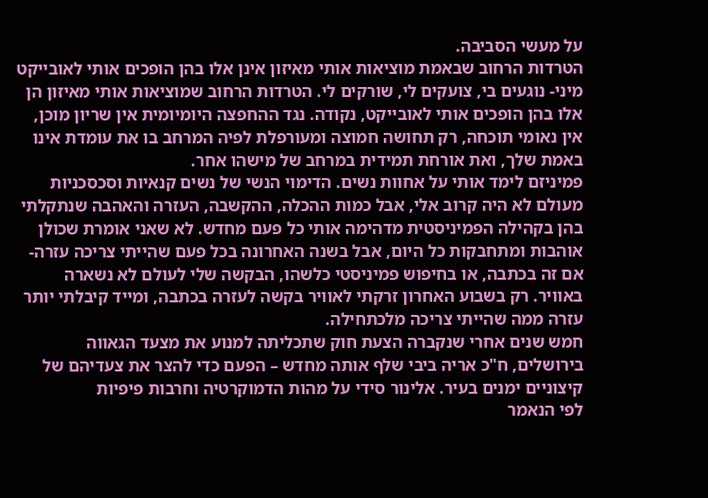על מעשי הסביבה.
הטרדות הרחוב שבאמת מוציאות אותי מאיזון אינן אלו בהן הופכים אותי לאובייקט מיני- נוגעים בי, צועקים לי, שורקים לי. הטרדות הרחוב שמוציאות אותי מאיזון הן אלו בהן הופכים אותי לאובייקט, נקודה. נגד ההחפצה היומיומית אין שריון מוכן, אין נאומי תוכחה, רק תחושה חמוצה ומעורפלת לפיה המרחב בו את עומדת אינו באמת שלך, ואת אורחת תמידית במרחב של מישהו אחר.
פמיניזם לימד אותי על אחוות נשים. הדימוי הנשי של נשים קנאיות וסכסכניות מעולם לא היה קרוב אלי, אבל כמות ההכלה, ההקשבה, העזרה והאהבה שנתקלתי בהן בקהילה הפמיניסטית מדהימה אותי כל פעם מחדש. לא שאני אומרת שכולן אוהבות ומתחבקות כל היום, אבל בשנה האחרונה בכל פעם שהייתי צריכה עזרה- אם זה בכתבה, או בחיפוש פמיניסטי כלשהו, הבקשה שלי לעולם לא נשארה באוויר. רק בשבוע האחרון זרקתי לאוויר בקשה לעזרה בכתבה, ומייד קיבלתי יותר עזרה ממה שהייתי צריכה מלכתחילה.
חמש שנים אחרי שנקברה הצעת חוק שתכליתה למנוע את מצעד הגאווה בירושלים, ח"כ אריה ביבי שלף אותה מחדש – הפעם כדי להצר את צעדיהם של קיצוניים ימנים בעיר. אלינור סידי על מהות הדמוקרטיה וחרבות פיפיות
לפי הנאמר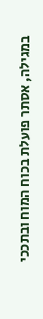במגילה, אסתר פועלת בכוח המוח ובתככי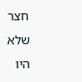חצר שלא היו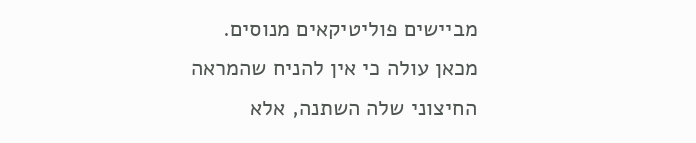מביישים פוליטיקאים מנוסים. מכאן עולה כי אין להניח שהמראה החיצוני שלה השתנה, אלא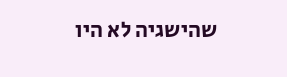שהישגיה לא היו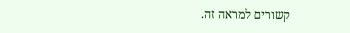קשורים למראה זה.